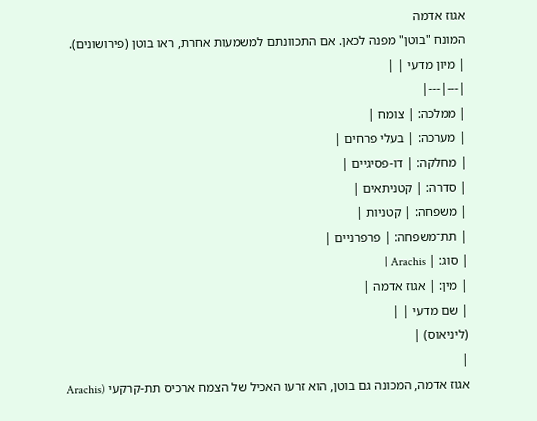אגוז אדמה
המונח "בוטן" מפנה לכאן. אם התכוונתם למשמעות אחרת, ראו בוטן (פירושונים).
| מיון מדעי | |
|---|---|
| ממלכה: | צומח |
| מערכה: | בעלי פרחים |
| מחלקה: | דו-פסיגיים |
| סדרה: | קטניתאים |
| משפחה: | קטניות |
| תת־משפחה: | פרפרניים |
| סוג: | Arachis |
| מין: | אגוז אדמה |
| שם מדעי | |
(ליניאוס) |
|
אגוז אדמה, המכונה גם בוטן, הוא זרעו האכיל של הצמח ארכיס תת-קרקעי (Arachis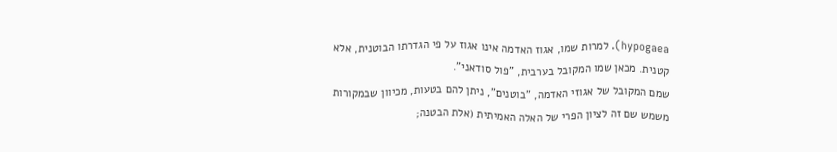hypogaea). למרות שמו, אגוז האדמה אינו אגוז על פי הגדרתו הבוטנית, אלא קטנית. מכאן שמו המקובל בערבית, "פול סודאני".
שמם המקובל של אגוזי האדמה, "בוטנים", ניתן להם בטעות, מכיוון שבמקורות משמש שם זה לציון הפרי של האלה האמיתית (אלת הבטנה;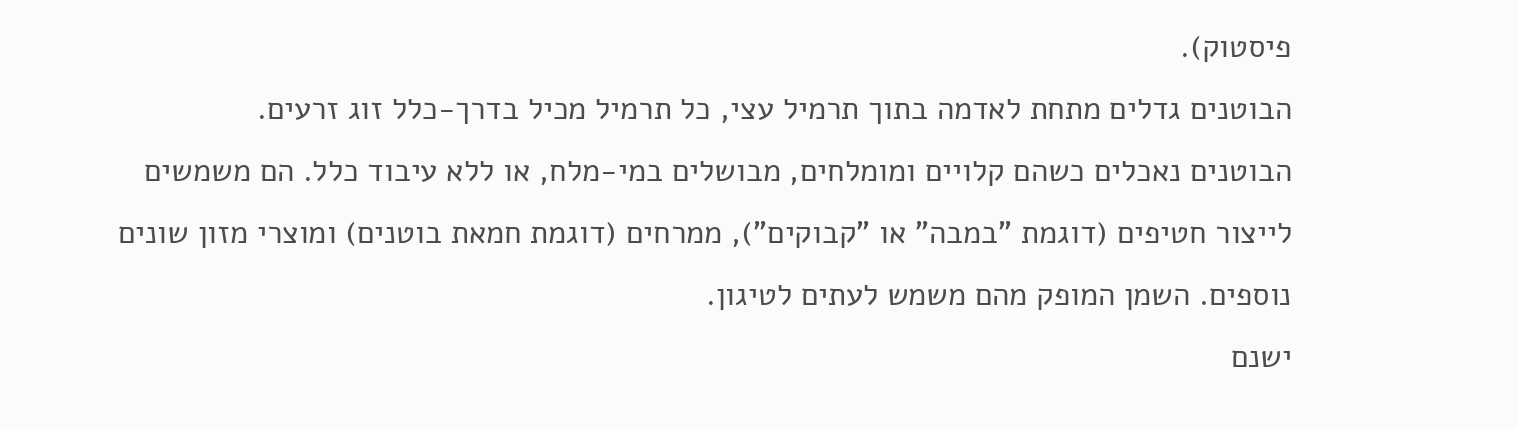פיסטוק).
הבוטנים גדלים מתחת לאדמה בתוך תרמיל עצי, כל תרמיל מכיל בדרך-כלל זוג זרעים.
הבוטנים נאכלים כשהם קלויים ומומלחים, מבושלים במי-מלח, או ללא עיבוד כלל. הם משמשים לייצור חטיפים (דוגמת "במבה" או "קבוקים"), ממרחים (דוגמת חמאת בוטנים) ומוצרי מזון שונים נוספים. השמן המופק מהם משמש לעתים לטיגון.
ישנם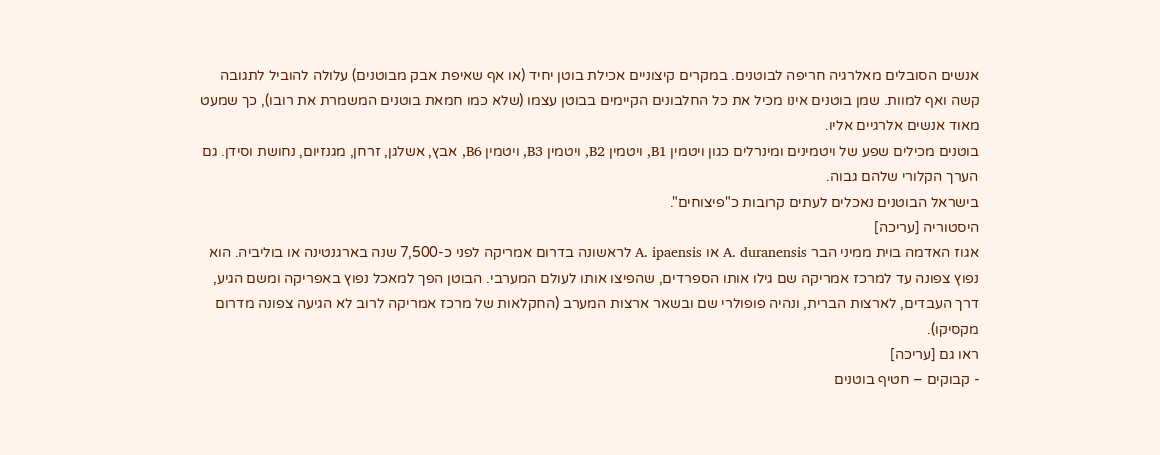אנשים הסובלים מאלרגיה חריפה לבוטנים. במקרים קיצוניים אכילת בוטן יחיד (או אף שאיפת אבק מבוטנים) עלולה להוביל לתגובה קשה ואף למוות. שמן בוטנים אינו מכיל את כל החלבונים הקיימים בבוטן עצמו (שלא כמו חמאת בוטנים המשמרת את רובו), כך שמעט מאוד אנשים אלרגיים אליו.
בוטנים מכילים שפע של ויטמינים ומינרלים כגון ויטמין B1, ויטמין B2, ויטמין B3, ויטמין B6, אבץ, אשלגן, זרחן, מגנזיום, נחושת וסידן. גם הערך הקלורי שלהם גבוה.
בישראל הבוטנים נאכלים לעתים קרובות כ"פיצוחים".
היסטוריה [עריכה]
אגוז האדמה בוית ממיני הבר A. duranensis או A. ipaensis לראשונה בדרום אמריקה לפני כ-7,500 שנה בארגנטינה או בוליביה. הוא נפוץ צפונה עד למרכז אמריקה שם גילו אותו הספרדים, שהפיצו אותו לעולם המערבי. הבוטן הפך למאכל נפוץ באפריקה ומשם הגיע, דרך העבדים, לארצות הברית, ונהיה פופולרי שם ובשאר ארצות המערב (החקלאות של מרכז אמריקה לרוב לא הגיעה צפונה מדרום מקסיקו).
ראו גם [עריכה]
- קבוקים – חטיף בוטנים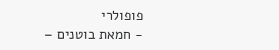פופולרי
- חמאת בוטנים –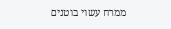ממרח עשוי בוטנים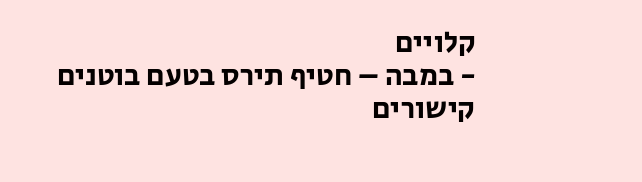קלויים
- במבה – חטיף תירס בטעם בוטנים
קישורים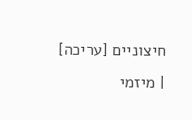חיצוניים [עריכה]
| מיזמי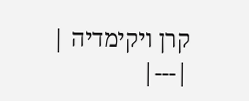קרן ויקימדיה |
|---|